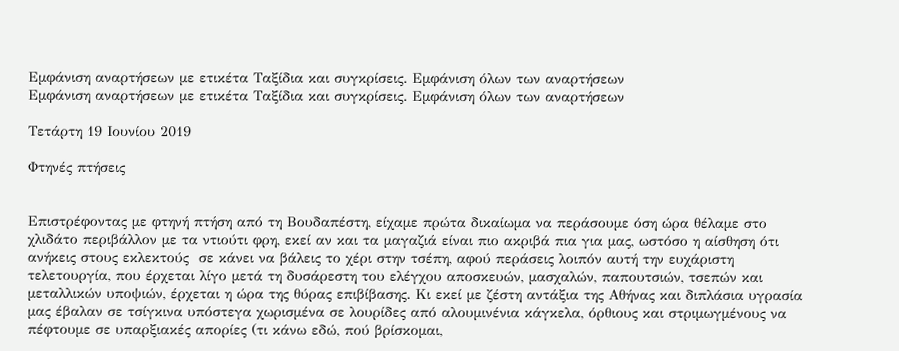Εμφάνιση αναρτήσεων με ετικέτα Ταξίδια και συγκρίσεις. Εμφάνιση όλων των αναρτήσεων
Εμφάνιση αναρτήσεων με ετικέτα Ταξίδια και συγκρίσεις. Εμφάνιση όλων των αναρτήσεων

Τετάρτη 19 Ιουνίου 2019

Φτηνές πτήσεις


Επιστρέφοντας με φτηνή πτήση από τη Βουδαπέστη, είχαμε πρώτα δικαίωμα να περάσουμε όση ώρα θέλαμε στο χλιδάτο περιβάλλον με τα ντιούτι φρη, εκεί αν και τα μαγαζιά είναι πιο ακριβά πια για μας, ωστόσο η αίσθηση ότι ανήκεις στους εκλεκτούς  σε κάνει να βάλεις το χέρι στην τσέπη, αφού περάσεις λοιπόν αυτή την ευχάριστη τελετουργία, που έρχεται λίγο μετά τη δυσάρεστη του ελέγχου αποσκευών, μασχαλών, παπουτσιών, τσεπών και μεταλλικών υποψιών, έρχεται η ώρα της θύρας επιβίβασης. Κι εκεί με ζέστη αντάξια της Αθήνας και διπλάσια υγρασία μας έβαλαν σε τσίγκινα υπόστεγα χωρισμένα σε λουρίδες από αλουμινένια κάγκελα, όρθιους και στριμωγμένους να πέφτουμε σε υπαρξιακές απορίες (τι κάνω εδώ, πού βρίσκομαι,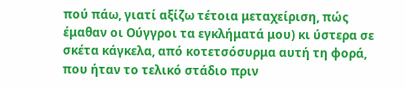πού πάω, γιατί αξίζω τέτοια μεταχείριση, πώς έμαθαν οι Ούγγροι τα εγκλήματά μου) κι ύστερα σε σκέτα κάγκελα, από κοτετσόσυρμα αυτή τη φορά, που ήταν το τελικό στάδιο πριν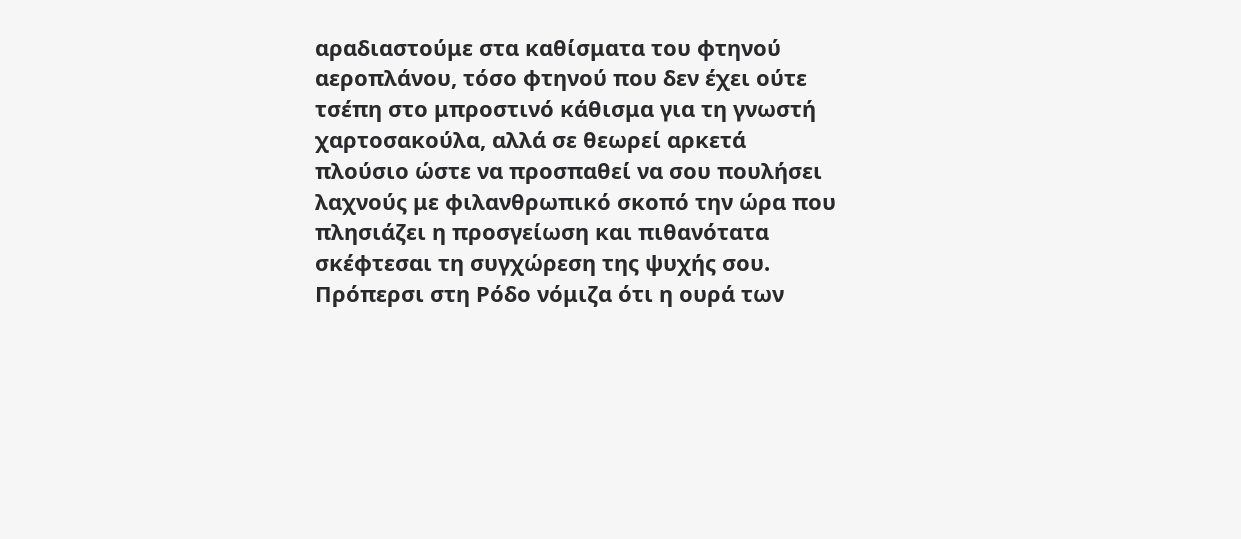αραδιαστούμε στα καθίσματα του φτηνού αεροπλάνου, τόσο φτηνού που δεν έχει ούτε τσέπη στο μπροστινό κάθισμα για τη γνωστή χαρτοσακούλα, αλλά σε θεωρεί αρκετά πλούσιο ώστε να προσπαθεί να σου πουλήσει λαχνούς με φιλανθρωπικό σκοπό την ώρα που πλησιάζει η προσγείωση και πιθανότατα σκέφτεσαι τη συγχώρεση της ψυχής σου. Πρόπερσι στη Ρόδο νόμιζα ότι η ουρά των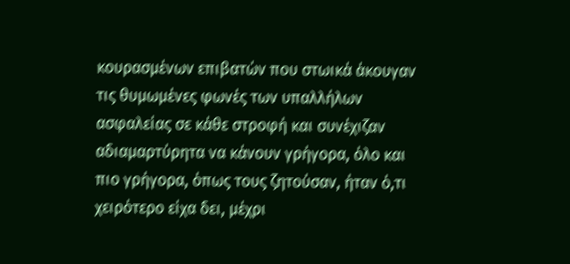κουρασμένων επιβατών που στωικά άκουγαν τις θυμωμένες φωνές των υπαλλήλων ασφαλείας σε κάθε στροφή και συνέχιζαν αδιαμαρτύρητα να κάνουν γρήγορα, όλο και πιο γρήγορα, όπως τους ζητούσαν, ήταν ό,τι χειρότερο είχα δει, μέχρι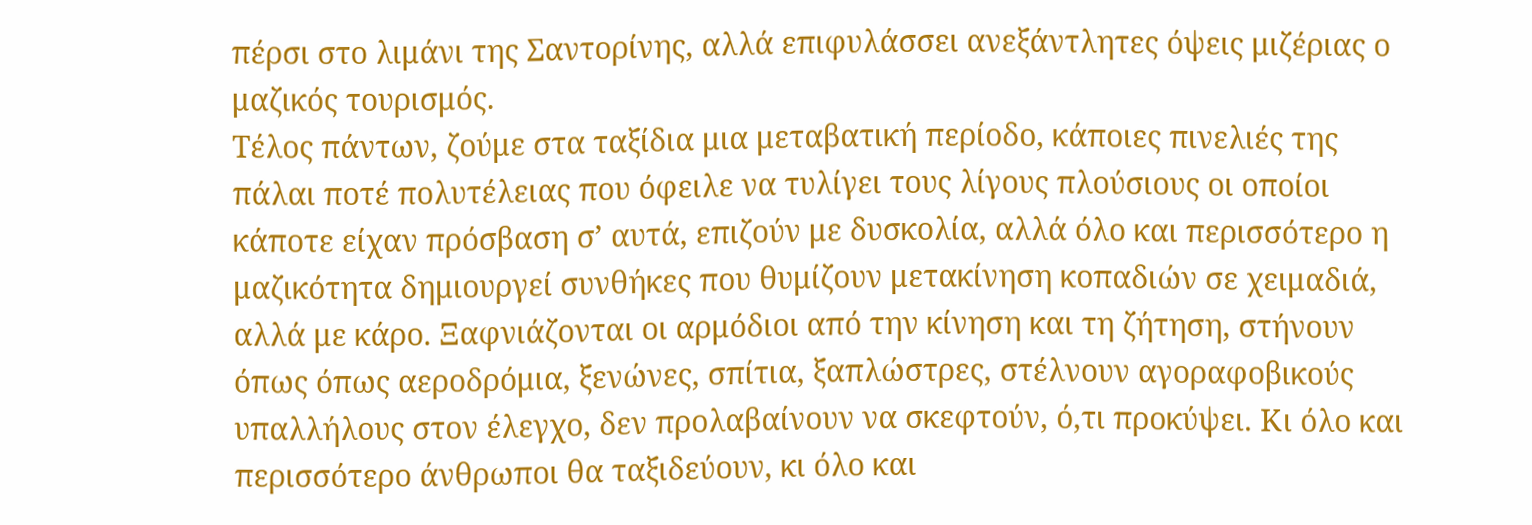πέρσι στο λιμάνι της Σαντορίνης, αλλά επιφυλάσσει ανεξάντλητες όψεις μιζέριας ο μαζικός τουρισμός.
Τέλος πάντων, ζούμε στα ταξίδια μια μεταβατική περίοδο, κάποιες πινελιές της πάλαι ποτέ πολυτέλειας που όφειλε να τυλίγει τους λίγους πλούσιους οι οποίοι κάποτε είχαν πρόσβαση σ’ αυτά, επιζούν με δυσκολία, αλλά όλο και περισσότερο η μαζικότητα δημιουργεί συνθήκες που θυμίζουν μετακίνηση κοπαδιών σε χειμαδιά, αλλά με κάρο. Ξαφνιάζονται οι αρμόδιοι από την κίνηση και τη ζήτηση, στήνουν όπως όπως αεροδρόμια, ξενώνες, σπίτια, ξαπλώστρες, στέλνουν αγοραφοβικούς υπαλλήλους στον έλεγχο, δεν προλαβαίνουν να σκεφτούν, ό,τι προκύψει. Κι όλο και περισσότερο άνθρωποι θα ταξιδεύουν, κι όλο και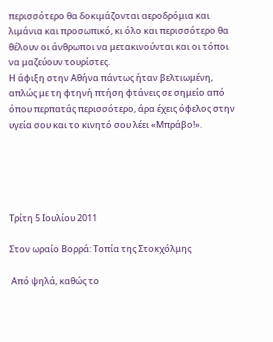περισσότερο θα δοκιμάζονται αεροδρόμια και λιμάνια και προσωπικό, κι όλο και περισσότερο θα θέλουν οι άνθρωποι να μετακινούνται και οι τόποι να μαζεύουν τουρίστες.
Η άφιξη στην Αθήνα πάντως ήταν βελτιωμένη, απλώς με τη φτηνή πτήση φτάνεις σε σημείο από όπου περπατάς περισσότερο, άρα έχεις όφελος στην υγεία σου και το κινητό σου λέει «Μπράβο!».





Τρίτη 5 Ιουλίου 2011

Στον ωραίο Βορρά: Toπία της Στοκχόλμης

 Από ψηλά, καθώς το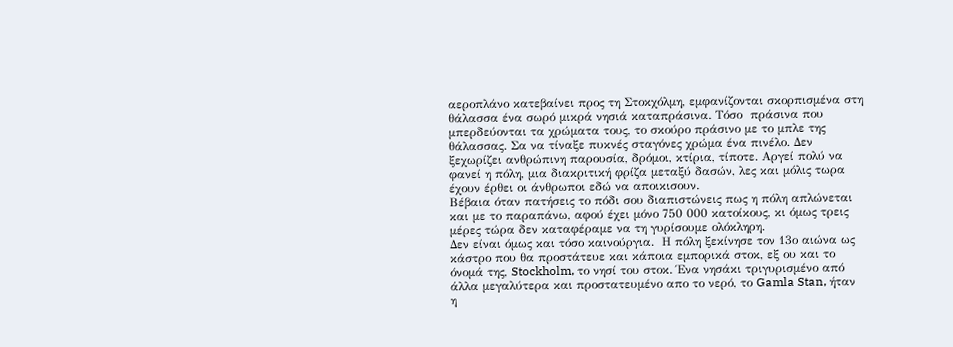αεροπλάνο κατεβαίνει προς τη Στοκχόλμη, εμφανίζονται σκορπισμένα στη θάλασσα ένα σωρό μικρά νησιά καταπράσινα. Τόσο  πράσινα που μπερδεύονται τα χρώματα τους, το σκούρο πράσινο με το μπλε της θάλασσας. Σα να τίναξε πυκνές σταγόνες χρώμα ένα πινέλο. Δεν ξεχωρίζει ανθρώπινη παρουσία, δρόμοι, κτίρια, τίποτε. Αργεί πολύ να φανεί η πόλη, μια διακριτική φρίζα μεταξύ δασών, λες και μόλις τωρα έχουν έρθει οι άνθρωποι εδώ να αποικισουν.
Βέβαια όταν πατήσεις το πόδι σου διαπιστώνεις πως η πόλη απλώνεται και με το παραπάνω, αφού έχει μόνο 750 000 κατοίκους, κι όμως τρεις μέρες τώρα δεν καταφέραμε να τη γυρίσουμε ολόκληρη.
Δεν είναι όμως και τόσο καινούργια.  Η πόλη ξεκίνησε τον 13ο αιώνα ως κάστρο που θα προστάτευε και κάποια εμπορικά στοκ, εξ ου και το όνομά της, Stockholm, το νησί του στοκ. Ένα νησάκι τριγυρισμένο από άλλα μεγαλύτερα και προστατευμένο απο το νερό, το Gamla Stan, ήταν η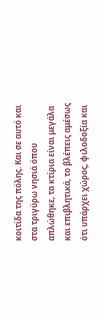κοιτίδα της πόλης. Και σε αυτό και στα τριγύρω νησιά όπου απλώθηκε, τα κτίρια είναι μεγάλα και επιβλητικά, το βλέπεις αμέσως ότι υπάρχει χώρος, φιλοδοξία και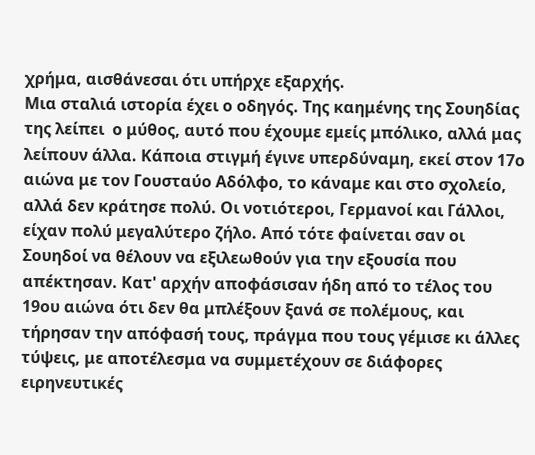χρήμα, αισθάνεσαι ότι υπήρχε εξαρχής.
Μια σταλιά ιστορία έχει ο οδηγός. Της καημένης της Σουηδίας της λείπει  ο μύθος, αυτό που έχουμε εμείς μπόλικο, αλλά μας λείπουν άλλα. Κάποια στιγμή έγινε υπερδύναμη, εκεί στον 17ο αιώνα με τον Γουσταύο Αδόλφο, το κάναμε και στο σχολείο, αλλά δεν κράτησε πολύ. Οι νοτιότεροι, Γερμανοί και Γάλλοι, είχαν πολύ μεγαλύτερο ζήλο. Από τότε φαίνεται σαν οι Σουηδοί να θέλουν να εξιλεωθούν για την εξουσία που απέκτησαν. Κατ' αρχήν αποφάσισαν ήδη από το τέλος του 19ου αιώνα ότι δεν θα μπλέξουν ξανά σε πολέμους, και τήρησαν την απόφασή τους, πράγμα που τους γέμισε κι άλλες τύψεις, με αποτέλεσμα να συμμετέχουν σε διάφορες ειρηνευτικές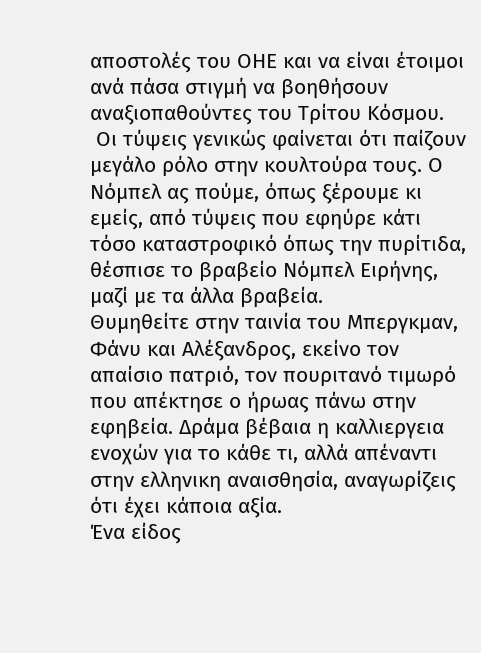αποστολές του ΟΗΕ και να είναι έτοιμοι ανά πάσα στιγμή να βοηθήσουν αναξιοπαθούντες του Τρίτου Κόσμου.
 Οι τύψεις γενικώς φαίνεται ότι παίζουν μεγάλο ρόλο στην κουλτούρα τους. Ο Νόμπελ ας πούμε, όπως ξέρουμε κι εμείς, από τύψεις που εφηύρε κάτι τόσο καταστροφικό όπως την πυρίτιδα, θέσπισε το βραβείο Νόμπελ Ειρήνης, μαζί με τα άλλα βραβεία.
Θυμηθείτε στην ταινία του Μπεργκμαν, Φάνυ και Αλέξανδρος, εκείνο τον απαίσιο πατριό, τον πουριτανό τιμωρό που απέκτησε ο ήρωας πάνω στην εφηβεία. Δράμα βέβαια η καλλιεργεια ενοχών για το κάθε τι, αλλά απέναντι στην ελληνικη αναισθησία, αναγωρίζεις ότι έχει κάποια αξία.
Ένα είδος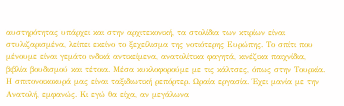αυστηρότητας υπάρχει και στην αρχιτεκονική, τα στολίδια των κτιρίων είναι στυλιζαρισμένα, λείπει εκείνο το ξεχείλισμα της νοτιότερης Ευρώπης. Το σπίτι που μένουμε είναι γεμάτο ινδικά αντικείμενα, ανατολίτικα φαγητά, κινέζικα παιχνίδια, βιβλία βουδισμού και τέτοια. Μέσα κυκλοφορούμε με τις κάλτσες, όπως στην Τουρκία. Η σπιτονοικοκυρά μας είναι ταξιδιωτική ρεπόρτερ. Ωραία εργασία. Έχει μανία με την Ανατολή, εμφανώς. Κι εγώ θα είχα, αν μεγάλωνα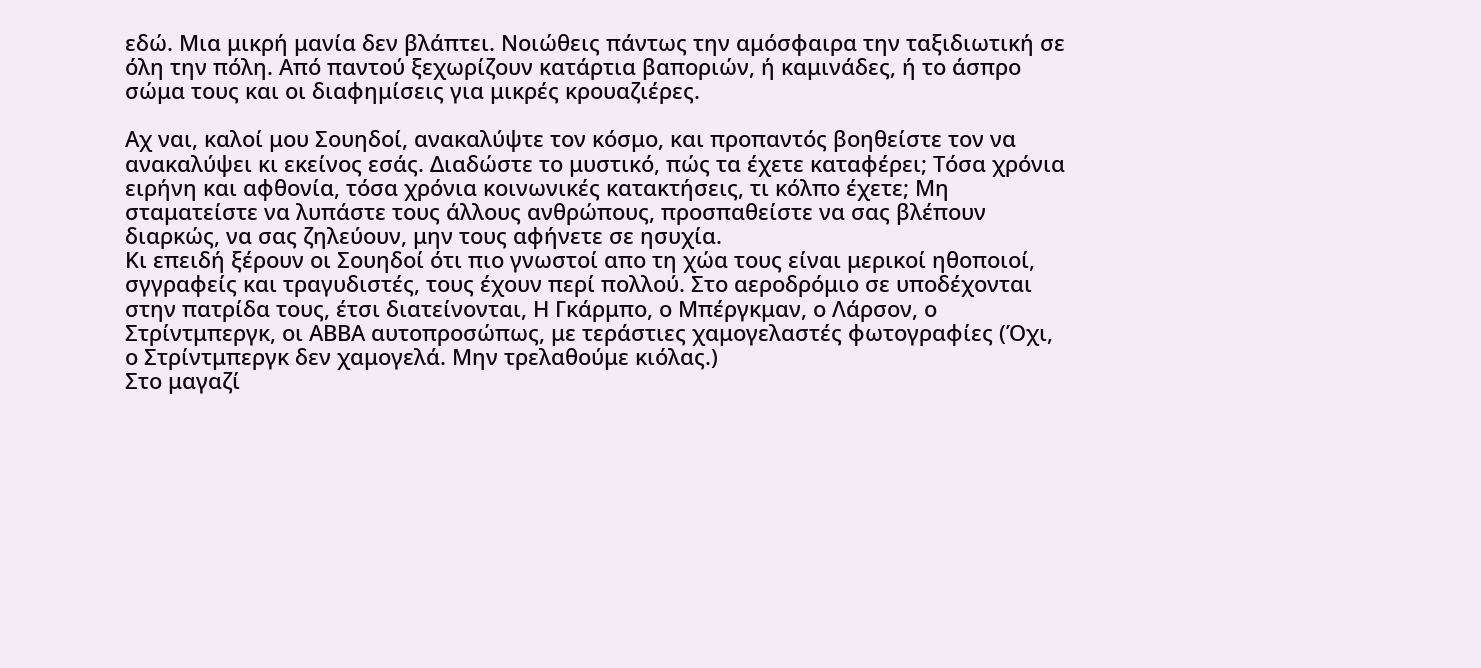εδώ. Μια μικρή μανία δεν βλάπτει. Νοιώθεις πάντως την αμόσφαιρα την ταξιδιωτική σε όλη την πόλη. Από παντού ξεχωρίζουν κατάρτια βαποριών, ή καμινάδες, ή το άσπρο σώμα τους και οι διαφημίσεις για μικρές κρουαζιέρες.

Αχ ναι, καλοί μου Σουηδοί, ανακαλύψτε τον κόσμο, και προπαντός βοηθείστε τον να ανακαλύψει κι εκείνος εσάς. Διαδώστε το μυστικό, πώς τα έχετε καταφέρει; Τόσα χρόνια ειρήνη και αφθονία, τόσα χρόνια κοινωνικές κατακτήσεις, τι κόλπο έχετε; Μη σταματείστε να λυπάστε τους άλλους ανθρώπους, προσπαθείστε να σας βλέπουν διαρκώς, να σας ζηλεύουν, μην τους αφήνετε σε ησυχία.
Κι επειδή ξέρουν οι Σουηδοί ότι πιο γνωστοί απο τη χώα τους είναι μερικοί ηθοποιοί, σγγραφείς και τραγυδιστές, τους έχουν περί πολλού. Στο αεροδρόμιο σε υποδέχονται στην πατρίδα τους, έτσι διατείνονται, Η Γκάρμπο, ο Μπέργκμαν, ο Λάρσον, ο Στρίντμπεργκ, οι ΑΒΒΑ αυτοπροσώπως, με τεράστιες χαμογελαστές φωτογραφίες (Όχι, ο Στρίντμπεργκ δεν χαμογελά. Μην τρελαθούμε κιόλας.)
Στο μαγαζί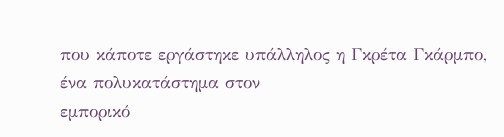που κάποτε εργάστηκε υπάλληλος η Γκρέτα Γκάρμπο, ένα πολυκατάστημα στον
εμπορικό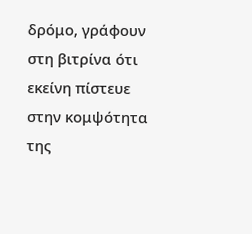δρόμο, γράφουν στη βιτρίνα ότι εκείνη πίστευε στην κομψότητα της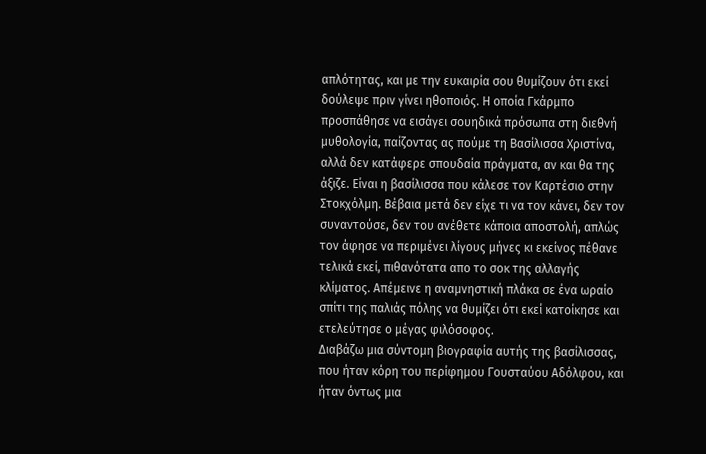απλότητας, και με την ευκαιρία σου θυμίζουν ότι εκεί δούλεψε πριν γίνει ηθοποιός. Η οποία Γκάρμπο προσπάθησε να εισάγει σουηδικά πρόσωπα στη διεθνή μυθολογία, παίζοντας ας πούμε τη Βασίλισσα Χριστίνα, αλλά δεν κατάφερε σπουδαία πράγματα, αν και θα της άξιζε. Είναι η βασίλισσα που κάλεσε τον Καρτέσιο στην Στοκχόλμη. Βέβαια μετά δεν είχε τι να τον κάνει, δεν τον συναντούσε, δεν του ανέθετε κάποια αποστολή, απλώς τον άφησε να περιμένει λίγους μήνες κι εκείνος πέθανε τελικά εκεί, πιθανότατα απο το σοκ της αλλαγής κλίματος. Απέμεινε η αναμνηστική πλάκα σε ένα ωραίο σπίτι της παλιάς πόλης να θυμίζει ότι εκεί κατοίκησε και ετελεύτησε ο μέγας φιλόσοφος.
Διαβάζω μια σύντομη βιογραφία αυτής της βασίλισσας, που ήταν κόρη του περίφημου Γουσταύου Αδόλφου, και ήταν όντως μια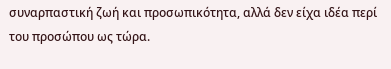συναρπαστική ζωή και προσωπικότητα, αλλά δεν είχα ιδέα περί του προσώπου ως τώρα.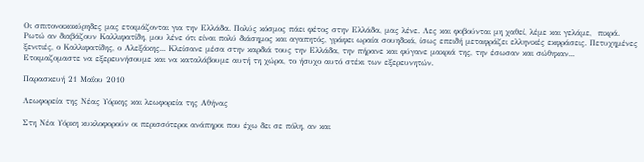Οι σπιτονοικοκύρηδες μας ετοιμάζονται για την Ελλάδα. Πολύς κόσμος πάει φέτος στην Ελλάδα, μας λένε. Λες και φοβούνται μη χαθεί, λέμε και γελάμε,  πικρά. Ρωτώ αν διαβάζουν Καλλιφατίδη, μου λένε ότι είναι πολύ διάσημος και αγαπητός, γράφει ωραία σουηδικά, ίσως επειδή μεταφράζει ελληνικές εκφράσεις. Πετυχημένες ξενιτιές, ο Καλλιφατίδης, ο Αλεξάκης... Κλείσανε μέσα στην καρδιά τους την Ελλάδα, την πήρανε και φύγανε μακριά της, την έσωσαν και σώθηκαν...
Ετοιμαζομαστε να εξερευνήσουμε και να καταλάβουμε αυτή τη χώρα, το ήσυχο αυτό στέκι των εξερευνητών.

Παρασκευή 21 Μαΐου 2010

Λεωφορεία της Νέας Υόρκης και λεωφορεία της Αθήνας

Στη Νέα Υόρκη κυκλοφορούν οι περισσότεροι ανάπηροι που έχω δει σε πόλη, αν και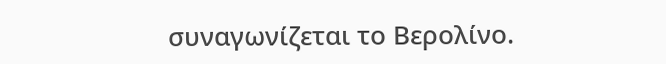συναγωνίζεται το Βερολίνο.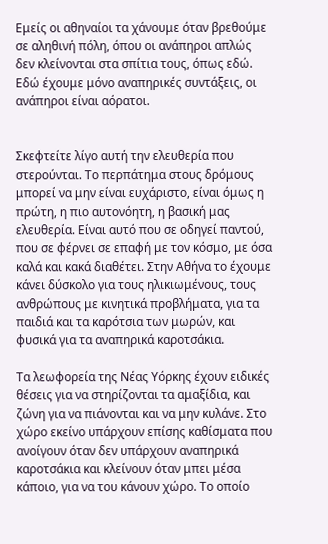Εμείς οι αθηναίοι τα χάνουμε όταν βρεθούμε σε αληθινή πόλη, όπου οι ανάπηροι απλώς δεν κλείνονται στα σπίτια τους, όπως εδώ. Εδώ έχουμε μόνο αναπηρικές συντάξεις, οι ανάπηροι είναι αόρατοι.


Σκεφτείτε λίγο αυτή την ελευθερία που στερούνται. Το περπάτημα στους δρόμους μπορεί να μην είναι ευχάριστο, είναι όμως η πρώτη, η πιο αυτονόητη, η βασική μας ελευθερία. Είναι αυτό που σε οδηγεί παντού, που σε φέρνει σε επαφή με τον κόσμο, με όσα καλά και κακά διαθέτει. Στην Αθήνα το έχουμε κάνει δύσκολο για τους ηλικιωμένους, τους ανθρώπους με κινητικά προβλήματα, για τα παιδιά και τα καρότσια των μωρών, και φυσικά για τα αναπηρικά καροτσάκια.

Τα λεωφορεία της Νέας Υόρκης έχουν ειδικές θέσεις για να στηρίζονται τα αμαξίδια, και ζώνη για να πιάνονται και να μην κυλάνε. Στο χώρο εκείνο υπάρχουν επίσης καθίσματα που ανοίγουν όταν δεν υπάρχουν αναπηρικά καροτσάκια και κλείνουν όταν μπει μέσα κάποιο, για να του κάνουν χώρο. Το οποίο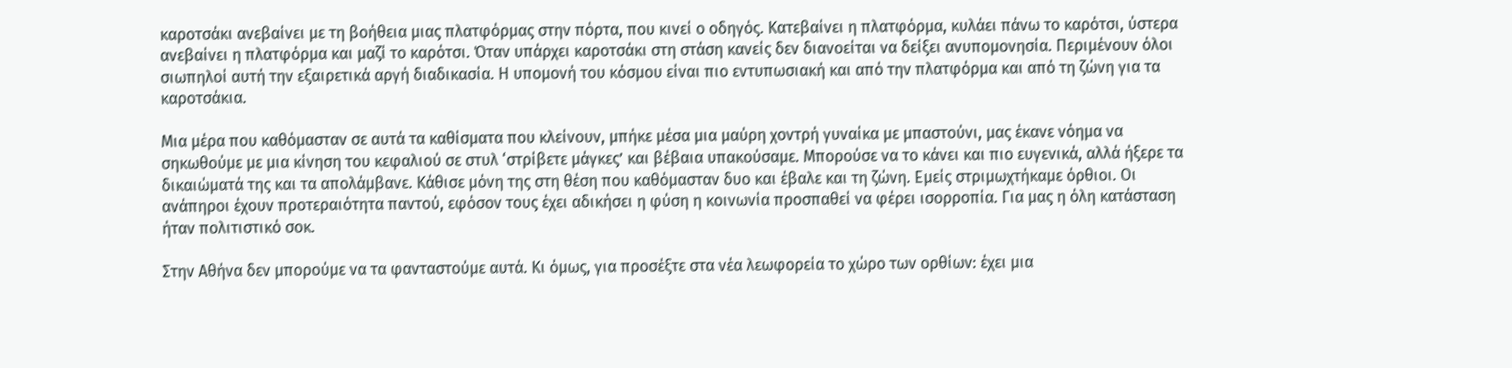καροτσάκι ανεβαίνει με τη βοήθεια μιας πλατφόρμας στην πόρτα, που κινεί ο οδηγός. Κατεβαίνει η πλατφόρμα, κυλάει πάνω το καρότσι, ύστερα ανεβαίνει η πλατφόρμα και μαζί το καρότσι. Όταν υπάρχει καροτσάκι στη στάση κανείς δεν διανοείται να δείξει ανυπομονησία. Περιμένουν όλοι σιωπηλοί αυτή την εξαιρετικά αργή διαδικασία. Η υπομονή του κόσμου είναι πιο εντυπωσιακή και από την πλατφόρμα και από τη ζώνη για τα καροτσάκια.

Μια μέρα που καθόμασταν σε αυτά τα καθίσματα που κλείνουν, μπήκε μέσα μια μαύρη χοντρή γυναίκα με μπαστούνι, μας έκανε νόημα να σηκωθούμε με μια κίνηση του κεφαλιού σε στυλ ‘στρίβετε μάγκες’ και βέβαια υπακούσαμε. Μπορούσε να το κάνει και πιο ευγενικά, αλλά ήξερε τα δικαιώματά της και τα απολάμβανε. Κάθισε μόνη της στη θέση που καθόμασταν δυο και έβαλε και τη ζώνη. Εμείς στριμωχτήκαμε όρθιοι. Οι ανάπηροι έχουν προτεραιότητα παντού, εφόσον τους έχει αδικήσει η φύση η κοινωνία προσπαθεί να φέρει ισορροπία. Για μας η όλη κατάσταση ήταν πολιτιστικό σοκ.

Στην Αθήνα δεν μπορούμε να τα φανταστούμε αυτά. Κι όμως, για προσέξτε στα νέα λεωφορεία το χώρο των ορθίων: έχει μια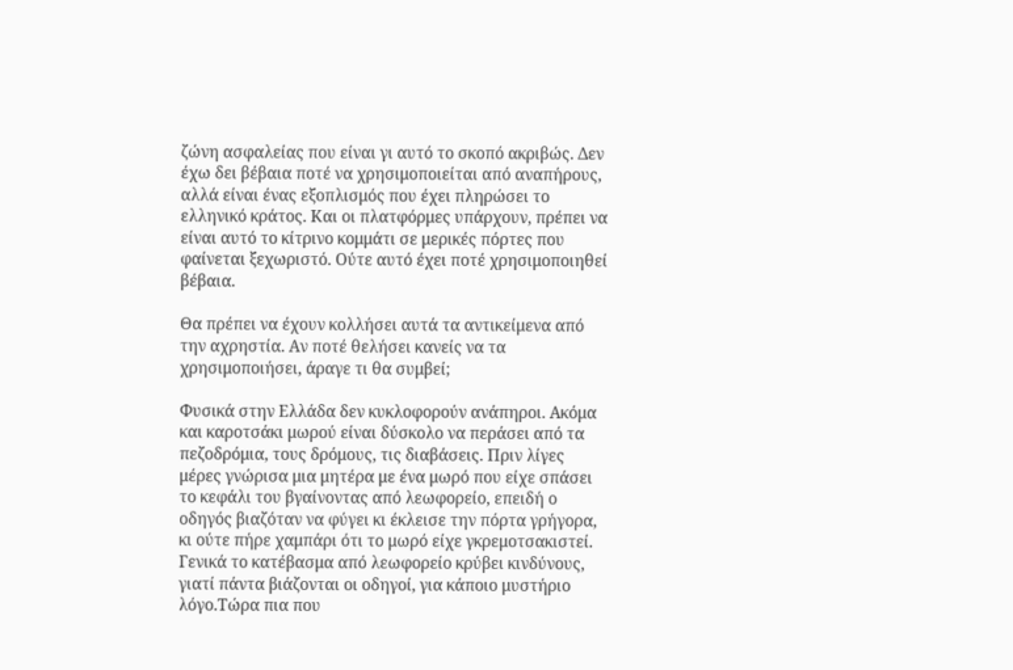ζώνη ασφαλείας που είναι γι αυτό το σκοπό ακριβώς. Δεν έχω δει βέβαια ποτέ να χρησιμοποιείται από αναπήρους, αλλά είναι ένας εξοπλισμός που έχει πληρώσει το ελληνικό κράτος. Και οι πλατφόρμες υπάρχουν, πρέπει να είναι αυτό το κίτρινο κομμάτι σε μερικές πόρτες που φαίνεται ξεχωριστό. Ούτε αυτό έχει ποτέ χρησιμοποιηθεί βέβαια.

Θα πρέπει να έχουν κολλήσει αυτά τα αντικείμενα από την αχρηστία. Αν ποτέ θελήσει κανείς να τα χρησιμοποιήσει, άραγε τι θα συμβεί;

Φυσικά στην Ελλάδα δεν κυκλοφορούν ανάπηροι. Ακόμα και καροτσάκι μωρού είναι δύσκολο να περάσει από τα πεζοδρόμια, τους δρόμους, τις διαβάσεις. Πριν λίγες μέρες γνώρισα μια μητέρα με ένα μωρό που είχε σπάσει το κεφάλι του βγαίνοντας από λεωφορείο, επειδή ο οδηγός βιαζόταν να φύγει κι έκλεισε την πόρτα γρήγορα, κι ούτε πήρε χαμπάρι ότι το μωρό είχε γκρεμοτσακιστεί.
Γενικά το κατέβασμα από λεωφορείο κρύβει κινδύνους, γιατί πάντα βιάζονται οι οδηγοί, για κάποιο μυστήριο λόγο.Τώρα πια που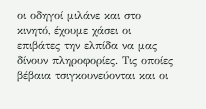οι οδηγοί μιλάνε και στο κινητό, έχουμε χάσει οι επιβάτες την ελπίδα να μας δίνουν πληροφορίες. Τις οποίες βέβαια τσιγκουνεύονται και οι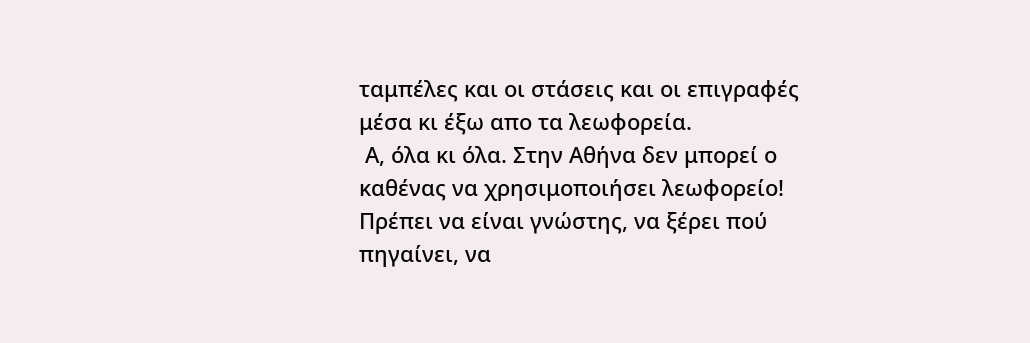ταμπέλες και οι στάσεις και οι επιγραφές μέσα κι έξω απο τα λεωφορεία.
 Α, όλα κι όλα. Στην Αθήνα δεν μπορεί ο καθένας να χρησιμοποιήσει λεωφορείο! Πρέπει να είναι γνώστης, να ξέρει πού πηγαίνει, να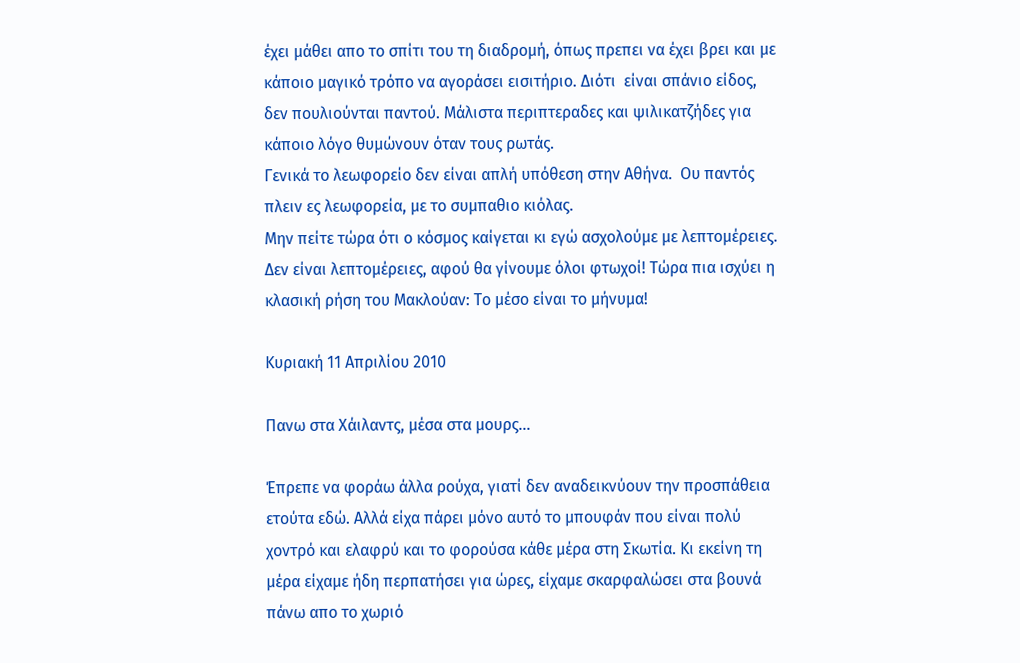έχει μάθει απο το σπίτι του τη διαδρομή, όπως πρεπει να έχει βρει και με κάποιο μαγικό τρόπο να αγoράσει εισιτήριο. Διότι  είναι σπάνιο είδος, δεν πουλιούνται παντού. Μάλιστα περιπτεραδες και ψιλικατζήδες για κάποιο λόγο θυμώνουν όταν τους ρωτάς.
Γενικά το λεωφορείο δεν είναι απλή υπόθεση στην Αθήνα.  Ου παντός πλειν ες λεωφορεία, με το συμπαθιο κιόλας.
Μην πείτε τώρα ότι ο κόσμος καίγεται κι εγώ ασχολούμε με λεπτομέρειες. Δεν είναι λεπτομέρειες, αφού θα γίνουμε όλοι φτωχοί! Τώρα πια ισχύει η κλασική ρήση του Μακλούαν: Το μέσο είναι το μήνυμα!

Κυριακή 11 Απριλίου 2010

Πανω στα Χάιλαντς, μέσα στα μουρς...

Έπρεπε να φοράω άλλα ρούχα, γιατί δεν αναδεικνύουν την προσπάθεια ετούτα εδώ. Αλλά είχα πάρει μόνο αυτό το μπουφάν που είναι πολύ χοντρό και ελαφρύ και το φορούσα κάθε μέρα στη Σκωτία. Κι εκείνη τη μέρα είχαμε ήδη περπατήσει για ώρες, είχαμε σκαρφαλώσει στα βουνά πάνω απο το χωριό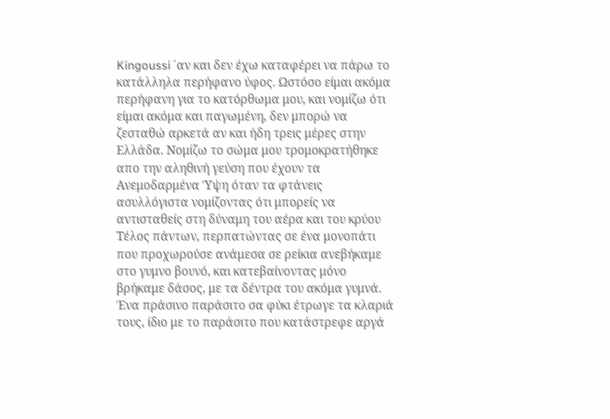Kingoussi ΄αν και δεν έχω καταφέρει να πάρω το κατάλληλα περήφανο ύφος. Ωστόσο είμαι ακόμα περήφανη για το κατόρθωμα μου, και νομίζω ότι είμαι ακόμα και παγωμένη, δεν μπορώ να ζεσταθώ αρκετά αν και ήδη τρεις μέρες στην Ελλάδα. Νομίζω το σώμα μου τρομοκρατήθηκε απο την αληθινή γεύση που έχουν τα Ανεμοδαρμένα Ύψη όταν τα φτάνεις ασυλλόγιστα νομίζοντας ότι μπορείς να αντισταθείς στη δύναμη του αέρα και του κρύου Τέλος πάντων, περπατώντας σε ένα μονοπάτι που προχωρούσε ανάμεσα σε ρείκια ανεβήκαμε στο γυμνο βουνό, και κατεβαίνοντας μόνο βρήκαμε δάσος, με τα δέντρα του ακόμα γυμνά. Ένα πράσινο παράσιτο σα φύκι έτρωγε τα κλαριά τους, ίδιο με το παράσιτο που κατάστρεφε αργά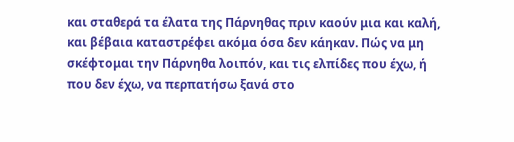και σταθερά τα έλατα της Πάρνηθας πριν καούν μια και καλή, και βέβαια καταστρέφει ακόμα όσα δεν κάηκαν. Πώς να μη σκέφτομαι την Πάρνηθα λοιπόν, και τις ελπίδες που έχω, ή που δεν έχω, να περπατήσω ξανά στο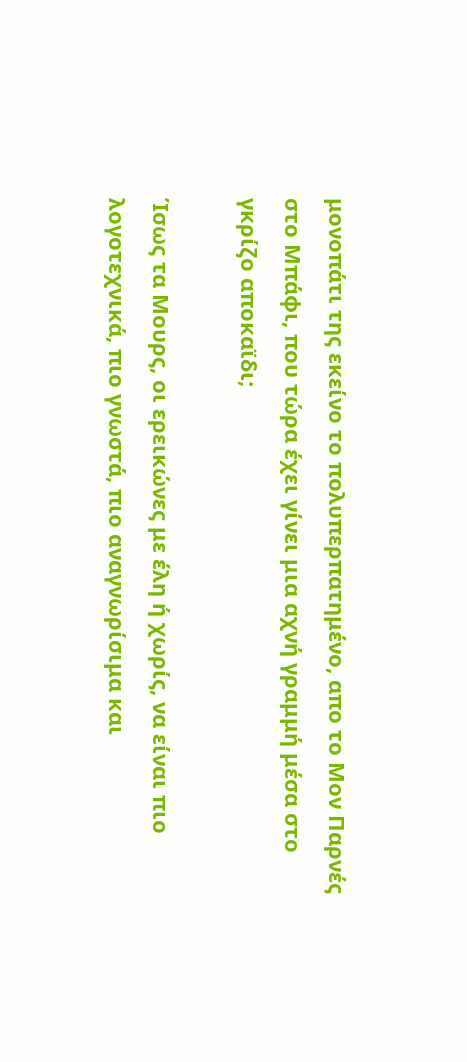μονοπάτι της εκείνο το πολυπερπατημένο, απο το Μον Παρνές στο Μπάφι, που τώρα έχει γίνει μια αχνή γραμμή μέσα στο γκρίζο αποκαϊδι;

Ίσως τα Μουρς, οι ερεικώνες με έλη ή χωρίς, να είναι πιο λογοτεχνικά, πιο γνωστά, πιο αναγνωρίσιμα και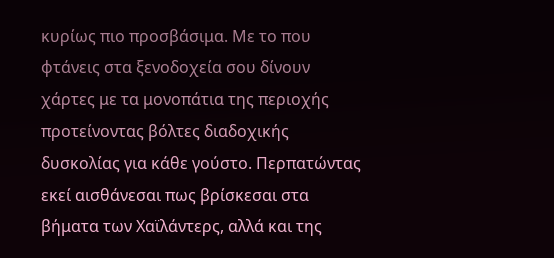κυρίως πιο προσβάσιμα. Με το που φτάνεις στα ξενοδοχεία σου δίνουν χάρτες με τα μονοπάτια της περιοχής προτείνοντας βόλτες διαδοχικής δυσκολίας για κάθε γούστο. Περπατώντας εκεί αισθάνεσαι πως βρίσκεσαι στα βήματα των Χαϊλάντερς, αλλά και της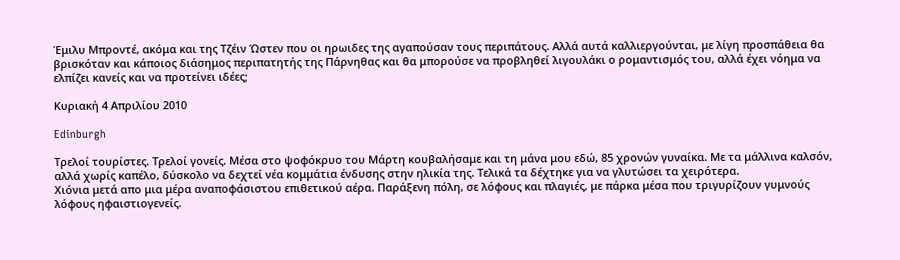Έμιλυ Μπροντέ, ακόμα και της Τζέιν Ώστεν που οι ηρωιδες της αγαπούσαν τους περιπάτους. Αλλά αυτά καλλιεργούνται, με λίγη προσπάθεια θα βρισκόταν και κάποιος διάσημος περιπατητής της Πάρνηθας και θα μπορούσε να προβληθεί λιγουλάκι ο ρομαντισμός του, αλλά έχει νόημα να ελπίζει κανείς και να προτείνει ιδέες;

Κυριακή 4 Απριλίου 2010

Edinburgh

Τρελοί τουρίστες. Τρελοί γονείς. Μέσα στο ψοφόκρυο του Μάρτη κουβαλήσαμε και τη μάνα μου εδώ, 85 χρονών γυναίκα. Με τα μάλλινα καλσόν, αλλά χωρίς καπέλο, δύσκολο να δεχτεί νέα κομμάτια ένδυσης στην ηλικία της. Τελικά τα δέχτηκε για να γλυτώσει τα χειρότερα.
Χιόνια μετά απο μια μέρα αναποφάσιστου επιθετικού αέρα. Παράξενη πόλη, σε λόφους και πλαγιές, με πάρκα μέσα που τριγυρίζουν γυμνούς λόφους ηφαιστιογενείς.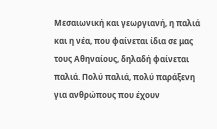Μεσαιωνική και γεωργιανή, η παλιά και η νέα, που φαίνεται ίδια σε μας τους Αθηναίους, δηλαδή φαίνεται παλιά. Πολύ παλιά, πολύ παράξενη για ανθρώπους που έχουν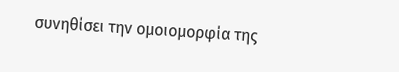συνηθίσει την ομοιομορφία της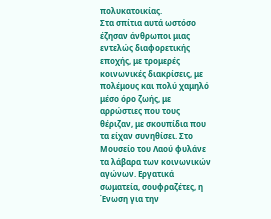πολυκατοικίας.
Στα σπίτια αυτά ωστόσο έζησαν άνθρωποι μιας εντελώς διαφορετικής εποχής, με τρομερές κοινωνικές διακρίσεις, με πολέμους και πολύ χαμηλό μέσο όρο ζωής, με αρρώστιες που τους θέριζαν, με σκουπίδια που τα είχαν συνηθίσει. Στο Μουσείο του Λαού φυλάνε τα λάβαρα των κοινωνικών αγώνων. Εργατικά σωματεία, σουφραζέτες, η Ένωση για την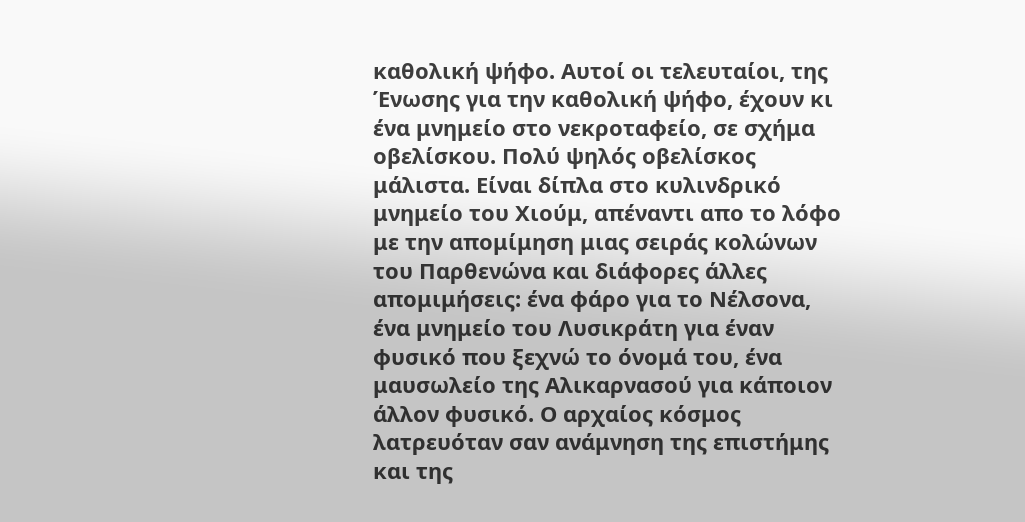καθολική ψήφο. Αυτοί οι τελευταίοι, της Ένωσης για την καθολική ψήφο, έχουν κι ένα μνημείο στο νεκροταφείο, σε σχήμα οβελίσκου. Πολύ ψηλός οβελίσκος μάλιστα. Είναι δίπλα στο κυλινδρικό μνημείο του Χιούμ, απέναντι απο το λόφο με την απομίμηση μιας σειράς κολώνων του Παρθενώνα και διάφορες άλλες απομιμήσεις: ένα φάρο για το Νέλσονα, ένα μνημείο του Λυσικράτη για έναν φυσικό που ξεχνώ το όνομά του, ένα μαυσωλείο της Αλικαρνασού για κάποιον άλλον φυσικό. Ο αρχαίος κόσμος λατρευόταν σαν ανάμνηση της επιστήμης και της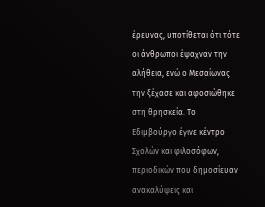έρευνας, υποτίθεται ότι τότε οι άνθρωποι έψαχναν την αλήθεια, ενώ ο Μεσαίωνας την ξέχασε και αφοσιώθηκε στη θρησκεία. Το Εδιμβούργο έγινε κέντρο Σχολών και φιλοσόφων, περιοδικών που δημοσίευαν ανακαλύψεις και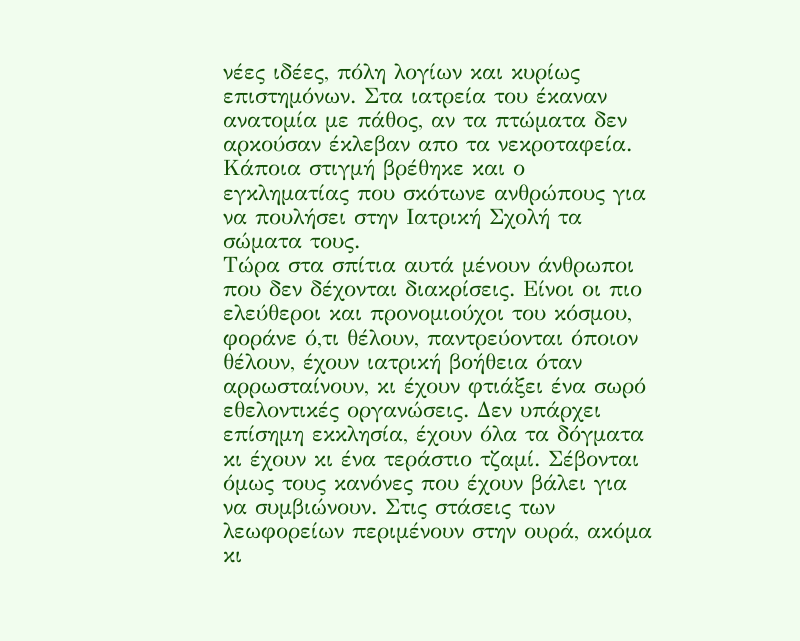νέες ιδέες, πόλη λογίων και κυρίως επιστημόνων. Στα ιατρεία του έκαναν ανατομία με πάθος, αν τα πτώματα δεν αρκούσαν έκλεβαν απο τα νεκροταφεία. Κάποια στιγμή βρέθηκε και ο εγκληματίας που σκότωνε ανθρώπους για να πουλήσει στην Ιατρική Σχολή τα σώματα τους.
Τώρα στα σπίτια αυτά μένουν άνθρωποι που δεν δέχονται διακρίσεις. Είνοι οι πιο ελεύθεροι και προνομιούχοι του κόσμου, φοράνε ό,τι θέλουν, παντρεύονται όποιον θέλουν, έχουν ιατρική βοήθεια όταν αρρωσταίνουν, κι έχουν φτιάξει ένα σωρό εθελοντικές οργανώσεις. Δεν υπάρχει επίσημη εκκλησία, έχουν όλα τα δόγματα κι έχουν κι ένα τεράστιο τζαμί. Σέβονται όμως τους κανόνες που έχουν βάλει για να συμβιώνουν. Στις στάσεις των λεωφορείων περιμένουν στην ουρά, ακόμα κι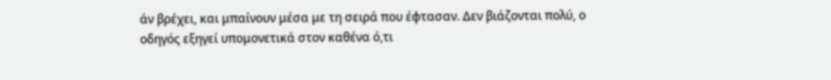άν βρέχει, και μπαίνουν μέσα με τη σειρά που έφτασαν. Δεν βιάζονται πολύ, ο οδηγός εξηγεί υπομονετικά στον καθένα ό,τι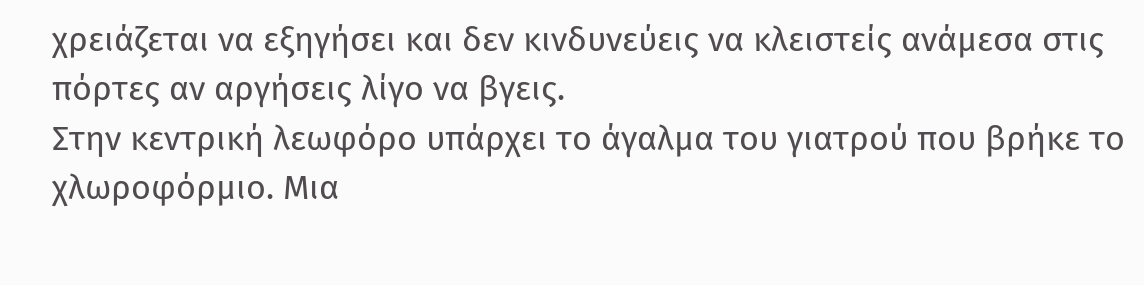χρειάζεται να εξηγήσει και δεν κινδυνεύεις να κλειστείς ανάμεσα στις πόρτες αν αργήσεις λίγο να βγεις.
Στην κεντρική λεωφόρο υπάρχει το άγαλμα του γιατρού που βρήκε το χλωροφόρμιο. Μια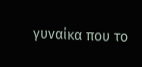γυναίκα που το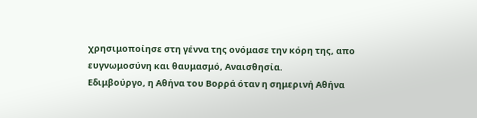χρησιμοποίησε στη γέννα της ονόμασε την κόρη της, απο ευγνωμοσύνη και θαυμασμό, Αναισθησία.
Εδιμβούργο, η Αθήνα του Βορρά όταν η σημερινή Αθήνα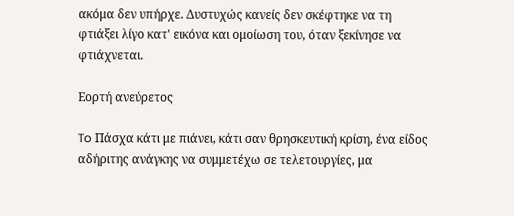ακόμα δεν υπήρχε. Δυστυχώς κανείς δεν σκέφτηκε να τη φτιάξει λίγο κατ' εικόνα και ομοίωση του, όταν ξεκίνησε να φτιάχνεται.

Εορτή ανεύρετος

To Πάσχα κάτι με πιάνει, κάτι σαν θρησκευτική κρίση, ένα είδος αδήριτης ανάγκης να συμμετέχω σε τελετουργίες, μα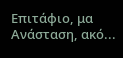Επιτάφιο, μα Ανάσταση, ακό...